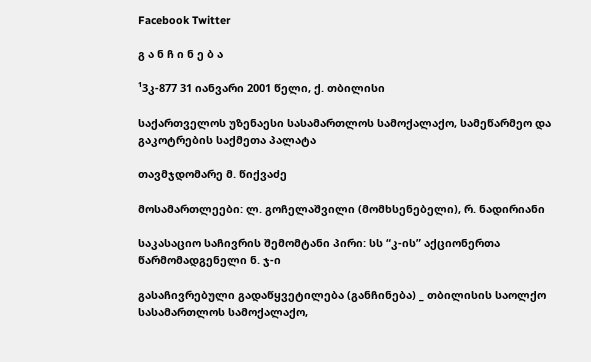Facebook Twitter

გ ა ნ ჩ ი ნ ე ბ ა

¹3კ-877 31 იანვარი 2001 წელი, ქ. თბილისი

საქართველოს უზენაესი სასამართლოს სამოქალაქო, სამეწარმეო და გაკოტრების საქმეთა პალატა

თავმჯდომარე მ. წიქვაძე

მოსამართლეები: ლ. გოჩელაშვილი (მომხსენებელი), რ. ნადირიანი

საკასაციო საჩივრის შემომტანი პირი: სს “კ-ის” აქციონერთა წარმომადგენელი ნ. ჯ-ი

გასაჩივრებული გადაწყვეტილება (განჩინება) _ თბილისის საოლქო სასამართლოს სამოქალაქო,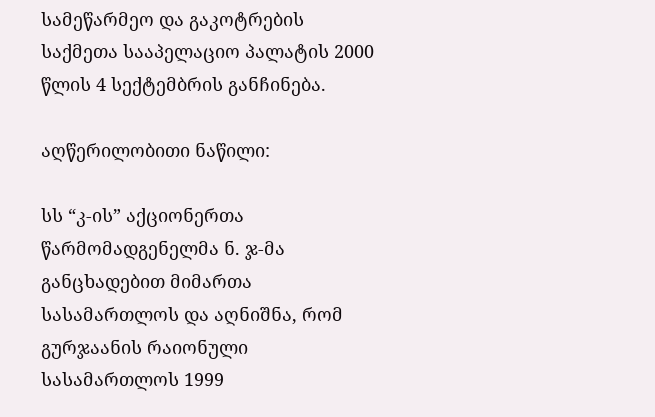სამეწარმეო და გაკოტრების საქმეთა სააპელაციო პალატის 2000 წლის 4 სექტემბრის განჩინება.

აღწერილობითი ნაწილი:

სს “კ-ის” აქციონერთა წარმომადგენელმა ნ. ჯ-მა განცხადებით მიმართა სასამართლოს და აღნიშნა, რომ გურჯაანის რაიონული სასამართლოს 1999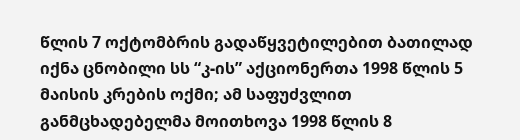წლის 7 ოქტომბრის გადაწყვეტილებით ბათილად იქნა ცნობილი სს “კ-ის” აქციონერთა 1998 წლის 5 მაისის კრების ოქმი; ამ საფუძვლით განმცხადებელმა მოითხოვა 1998 წლის 8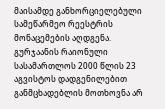მაისამდე განხორციელებული სამეწარმეო რეესტრის მონაცემების აღდგენა. გურჯაანის რაიონული სასამართლოს 2000 წლის 23 აგვისტოს დადგენილებით განმცხადებლის მოთხოვნა არ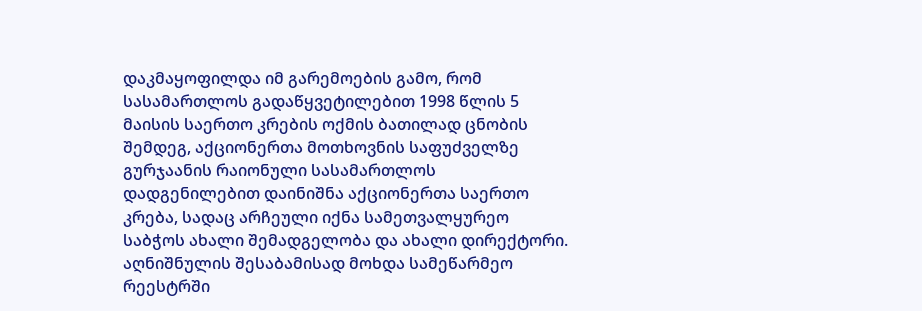დაკმაყოფილდა იმ გარემოების გამო, რომ სასამართლოს გადაწყვეტილებით 1998 წლის 5 მაისის საერთო კრების ოქმის ბათილად ცნობის შემდეგ, აქციონერთა მოთხოვნის საფუძველზე გურჯაანის რაიონული სასამართლოს დადგენილებით დაინიშნა აქციონერთა საერთო კრება, სადაც არჩეული იქნა სამეთვალყურეო საბჭოს ახალი შემადგელობა და ახალი დირექტორი. აღნიშნულის შესაბამისად მოხდა სამეწარმეო რეესტრში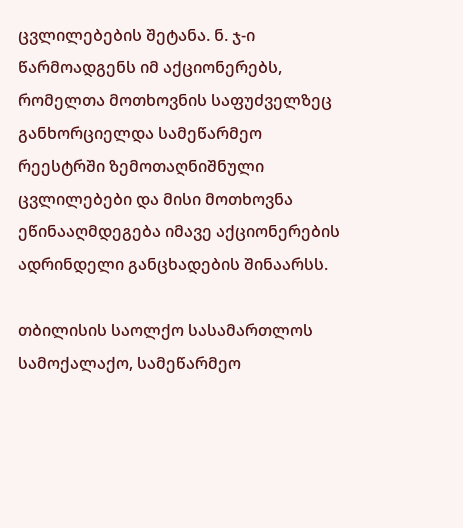ცვლილებების შეტანა. ნ. ჯ-ი წარმოადგენს იმ აქციონერებს, რომელთა მოთხოვნის საფუძველზეც განხორციელდა სამეწარმეო რეესტრში ზემოთაღნიშნული ცვლილებები და მისი მოთხოვნა ეწინააღმდეგება იმავე აქციონერების ადრინდელი განცხადების შინაარსს.

თბილისის საოლქო სასამართლოს სამოქალაქო, სამეწარმეო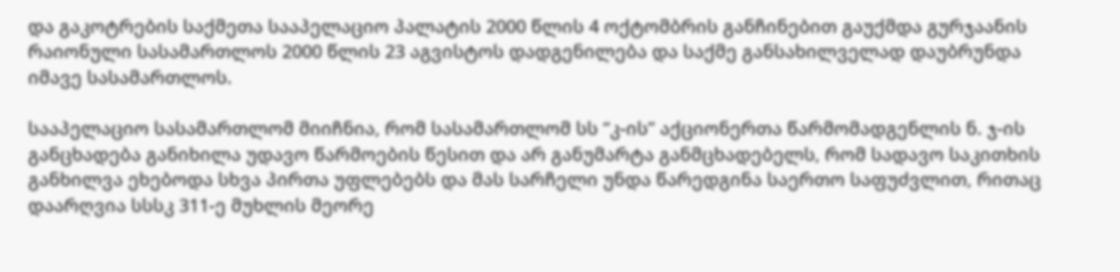და გაკოტრების საქმეთა სააპელაციო პალატის 2000 წლის 4 ოქტომბრის განჩინებით გაუქმდა გურჯაანის რაიონული სასამართლოს 2000 წლის 23 აგვისტოს დადგენილება და საქმე განსახილველად დაუბრუნდა იმავე სასამართლოს.

სააპელაციო სასამართლომ მიიჩნია, რომ სასამართლომ სს “კ-ის” აქციონერთა წარმომადგენლის ნ. ჯ-ის განცხადება განიხილა უდავო წარმოების წესით და არ განუმარტა განმცხადებელს, რომ სადავო საკითხის განხილვა ეხებოდა სხვა პირთა უფლებებს და მას სარჩელი უნდა წარედგინა საერთო საფუძვლით, რითაც დაარღვია სსსკ 311-ე მუხლის მეორე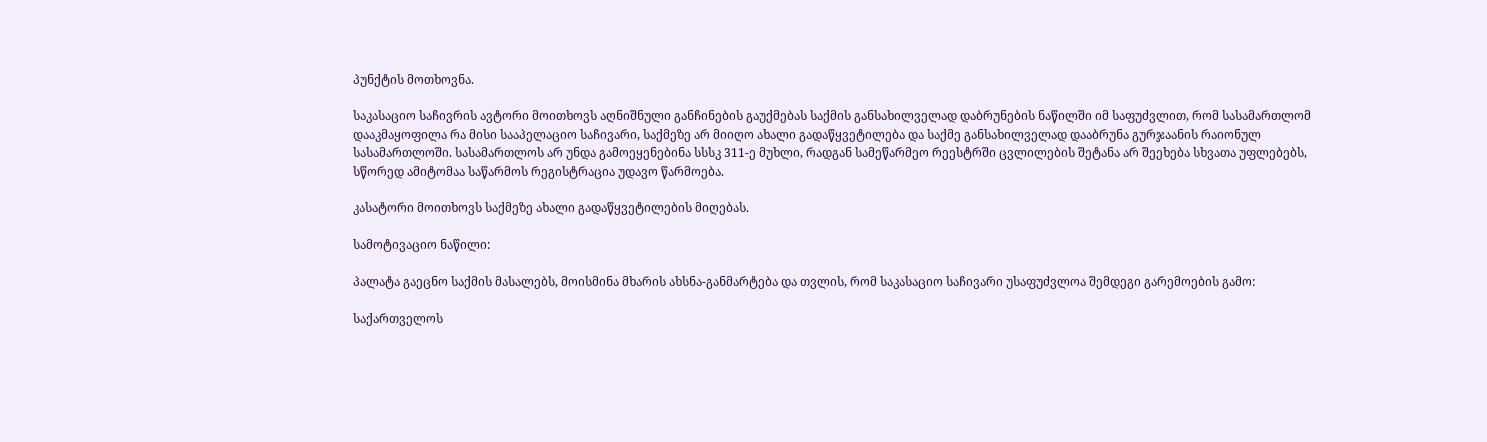პუნქტის მოთხოვნა.

საკასაციო საჩივრის ავტორი მოითხოვს აღნიშნული განჩინების გაუქმებას საქმის განსახილველად დაბრუნების ნაწილში იმ საფუძვლით, რომ სასამართლომ დააკმაყოფილა რა მისი სააპელაციო საჩივარი, საქმეზე არ მიიღო ახალი გადაწყვეტილება და საქმე განსახილველად დააბრუნა გურჯაანის რაიონულ სასამართლოში. სასამართლოს არ უნდა გამოეყენებინა სსსკ 311-ე მუხლი, რადგან სამეწარმეო რეესტრში ცვლილების შეტანა არ შეეხება სხვათა უფლებებს, სწორედ ამიტომაა საწარმოს რეგისტრაცია უდავო წარმოება.

კასატორი მოითხოვს საქმეზე ახალი გადაწყვეტილების მიღებას.

სამოტივაციო ნაწილი:

პალატა გაეცნო საქმის მასალებს, მოისმინა მხარის ახსნა-განმარტება და თვლის, რომ საკასაციო საჩივარი უსაფუძვლოა შემდეგი გარემოების გამო:

საქართველოს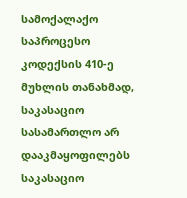სამოქალაქო საპროცესო კოდექსის 410-ე მუხლის თანახმად, საკასაციო სასამართლო არ დააკმაყოფილებს საკასაციო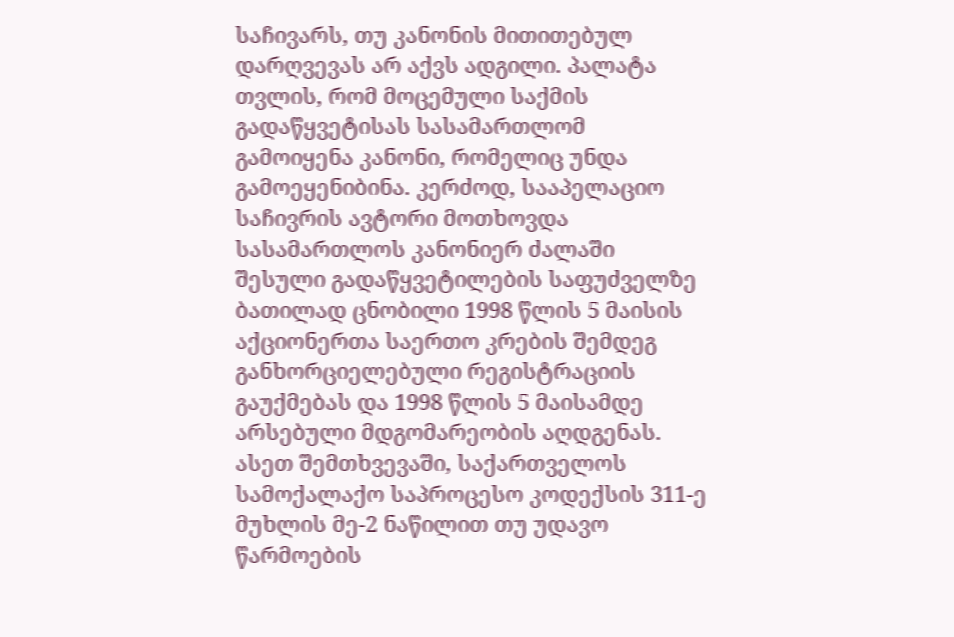საჩივარს, თუ კანონის მითითებულ დარღვევას არ აქვს ადგილი. პალატა თვლის, რომ მოცემული საქმის გადაწყვეტისას სასამართლომ გამოიყენა კანონი, რომელიც უნდა გამოეყენიბინა. კერძოდ, სააპელაციო საჩივრის ავტორი მოთხოვდა სასამართლოს კანონიერ ძალაში შესული გადაწყვეტილების საფუძველზე ბათილად ცნობილი 1998 წლის 5 მაისის აქციონერთა საერთო კრების შემდეგ განხორციელებული რეგისტრაციის გაუქმებას და 1998 წლის 5 მაისამდე არსებული მდგომარეობის აღდგენას. ასეთ შემთხვევაში, საქართველოს სამოქალაქო საპროცესო კოდექსის 311-ე მუხლის მე-2 ნაწილით თუ უდავო წარმოების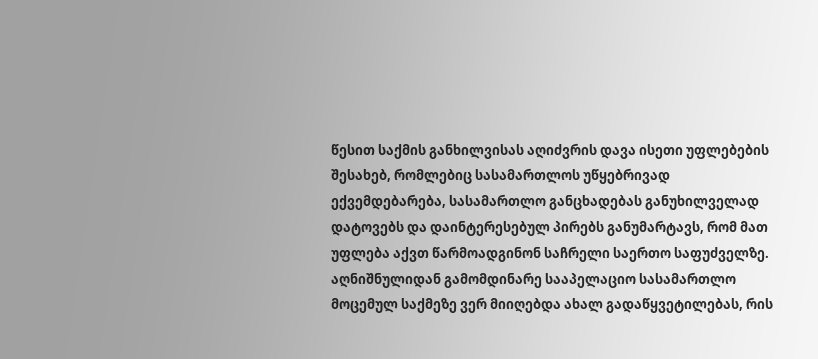წესით საქმის განხილვისას აღიძვრის დავა ისეთი უფლებების შესახებ, რომლებიც სასამართლოს უწყებრივად ექვემდებარება, სასამართლო განცხადებას განუხილველად დატოვებს და დაინტერესებულ პირებს განუმარტავს, რომ მათ უფლება აქვთ წარმოადგინონ საჩრელი საერთო საფუძველზე. აღნიშნულიდან გამომდინარე სააპელაციო სასამართლო მოცემულ საქმეზე ვერ მიიღებდა ახალ გადაწყვეტილებას, რის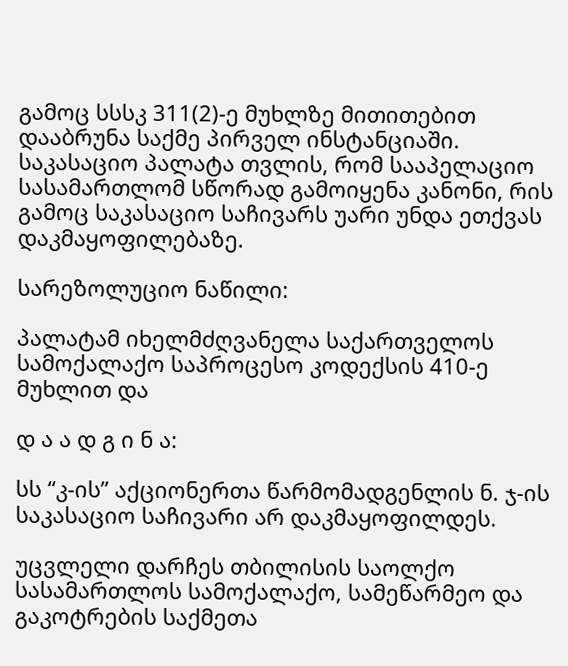გამოც სსსკ 311(2)-ე მუხლზე მითითებით დააბრუნა საქმე პირველ ინსტანციაში. საკასაციო პალატა თვლის, რომ სააპელაციო სასამართლომ სწორად გამოიყენა კანონი, რის გამოც საკასაციო საჩივარს უარი უნდა ეთქვას დაკმაყოფილებაზე.

სარეზოლუციო ნაწილი:

პალატამ იხელმძღვანელა საქართველოს სამოქალაქო საპროცესო კოდექსის 410-ე მუხლით და

დ ა ა დ გ ი ნ ა:

სს “კ-ის” აქციონერთა წარმომადგენლის ნ. ჯ-ის საკასაციო საჩივარი არ დაკმაყოფილდეს.

უცვლელი დარჩეს თბილისის საოლქო სასამართლოს სამოქალაქო, სამეწარმეო და გაკოტრების საქმეთა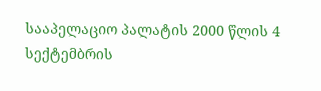სააპელაციო პალატის 2000 წლის 4 სექტემბრის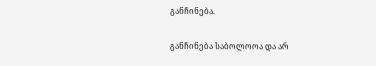განჩინება.

განჩინება საბოლოოა და არ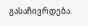გასაჩივრდება.